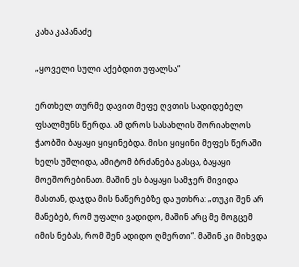კახა კაპანაძე

„ყოველი სული აქებდით უფალსა“

ერთხელ თურმე დავით მეფე ღვთის სადიდებელ ფსალმუნს წერდა. ამ დროს სასახლის შორიახლოს ჭაობში ბაყაყი ყიყინებდა. მისი ყიყინი მეფეს წერაში ხელს უშლიდა, ამიტომ ბრძანება გასცა, ბაყაყი მოეშორებინათ. მაშინ ეს ბაყაყი სამჯერ მივიდა მასთან, დაჯდა მის ნაწერებზე და უთხრა: „თუკი შენ არ მანებებ, რომ უფალი ვადიდო, მაშინ არც მე მოგცემ იმის ნებას, რომ შენ ადიდო ღმერთი“. მაშინ კი მიხვდა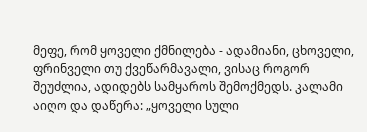მეფე, რომ ყოველი ქმნილება - ადამიანი, ცხოველი, ფრინველი თუ ქვეწარმავალი, ვისაც როგორ შეუძლია, ადიდებს სამყაროს შემოქმედს. კალამი აიღო და დაწერა: „ყოველი სული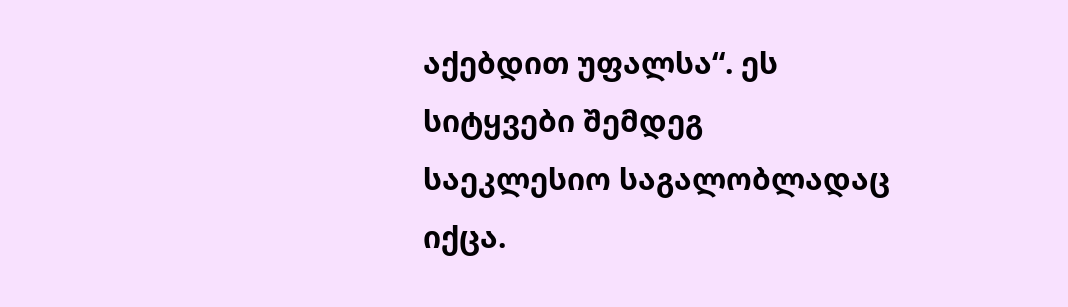აქებდით უფალსა“. ეს სიტყვები შემდეგ საეკლესიო საგალობლადაც იქცა.